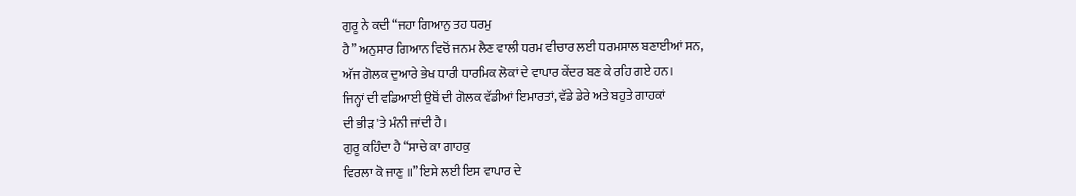ਗੁਰੂ ਨੇ ਕਦੀ “ਜਹਾ ਗਿਆਨੁ ਤਹ ਧਰਮੁ
ਹੈ” ਅਨੁਸਾਰ ਗਿਆਨ ਵਿਚੋਂ ਜਨਮ ਲੈਣ ਵਾਲੀ ਧਰਮ ਵੀਚਾਰ ਲਈ ਧਰਮਸਾਲ ਬਣਾਈਆਂ ਸਨ,
ਅੱਜ ਗੋਲਕ ਦੁਆਰੇ ਭੇਖ ਧਾਰੀ ਧਾਰਮਿਕ ਲੋਕਾਂ ਦੇ ਵਾਪਾਰ ਕੇਂਦਰ ਬਣ ਕੇ ਰਹਿ ਗਏ ਹਨ।
ਜਿਨ੍ਹਾਂ ਦੀ ਵਡਿਆਈ ਉਥੋਂ ਦੀ ਗੋਲਕ ਵੱਡੀਆਂ ਇਮਾਰਤਾਂ, ਵੱਡੇ ਡੇਰੇ ਅਤੇ ਬਹੁਤੇ ਗਾਹਕਾਂ
ਦੀ ਭੀੜ 'ਤੇ ਮੰਨੀ ਜਾਂਦੀ ਹੈ।
ਗੁਰੂ ਕਹਿੰਦਾ ਹੈ “ਸਾਚੇ ਕਾ ਗਾਹਕੁ
ਵਿਰਲਾ ਕੋ ਜਾਣੁ ॥” ਇਸੇ ਲਈ ਇਸ ਵਾਪਾਰ ਦੇ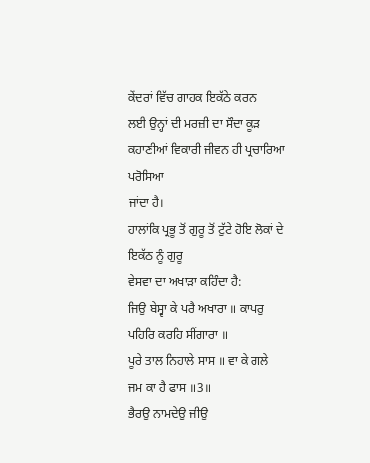ਕੇਂਦਰਾਂ ਵਿੱਚ ਗਾਹਕ ਇਕੱਠੇ ਕਰਨ
ਲਈ ਉਨ੍ਹਾਂ ਦੀ ਮਰਜ਼ੀ ਦਾ ਸੌਦਾ ਕੂੜ ਕਹਾਣੀਆਂ ਵਿਕਾਰੀ ਜੀਵਨ ਹੀ ਪ੍ਰਚਾਰਿਆ ਪਰੋਸਿਆ
ਜਾਂਦਾ ਹੈ।
ਹਾਲਾਂਕਿ ਪ੍ਰਭੂ ਤੋਂ ਗੁਰੂ ਤੋਂ ਟੁੱਟੇ ਹੋਇ ਲੋਕਾਂ ਦੇ ਇਕੱਠ ਨੂੰ ਗੁਰੂ
ਵੇਸਵਾ ਦਾ ਅਖਾੜਾ ਕਹਿੰਦਾ ਹੈ:
ਜਿਉ ਬੇਸ੍ਵਾ ਕੇ ਪਰੈ ਅਖਾਰਾ ॥ ਕਾਪਰੁ
ਪਹਿਰਿ ਕਰਹਿ ਸੀਂਗਾਰਾ ॥
ਪੂਰੇ ਤਾਲ ਨਿਹਾਲੇ ਸਾਸ ॥ ਵਾ ਕੇ ਗਲੇ ਜਮ ਕਾ ਹੈ ਫਾਸ ॥3॥
ਭੈਰਉ ਨਾਮਦੇਉ ਜੀਉ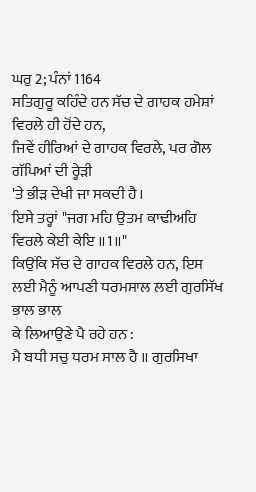ਘਰੁ 2; ਪੰਨਾਂ 1164
ਸਤਿਗੁਰੂ ਕਹਿੰਦੇ ਹਨ ਸੱਚ ਦੇ ਗਾਹਕ ਹਮੇਸ਼ਾਂ ਵਿਰਲੇ ਹੀ ਹੋਂਦੇ ਹਨ,
ਜਿਵੇਂ ਹੀਰਿਆਂ ਦੇ ਗਾਹਕ ਵਿਰਲੇ, ਪਰ ਗੋਲ ਗੱਪਿਆਂ ਦੀ ਰ੍ਹੇੜੀ
'ਤੇ ਭੀੜ ਦੇਖੀ ਜਾ ਸਕਦੀ ਹੈ।
ਇਸੇ ਤਰ੍ਹਾਂ "ਜਗ ਮਹਿ ਉਤਮ ਕਾਢੀਅਹਿ
ਵਿਰਲੇ ਕੇਈ ਕੇਇ ॥1॥"
ਕਿਉਂਕਿ ਸੱਚ ਦੇ ਗਾਹਕ ਵਿਰਲੇ ਹਨ, ਇਸ ਲਈ ਮੈਨੂੰ ਆਪਣੀ ਧਰਮਸਾਲ ਲਈ ਗੁਰਸਿੱਖ ਭਾਲ ਭਾਲ
ਕੇ ਲਿਆਉਣੇ ਪੈ ਰਹੇ ਹਨ :
ਮੈ ਬਧੀ ਸਚੁ ਧਰਮ ਸਾਲ ਹੈ ॥ ਗੁਰਸਿਖਾ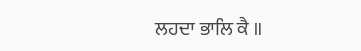ਲਹਦਾ ਭਾਲਿ ਕੈ ॥